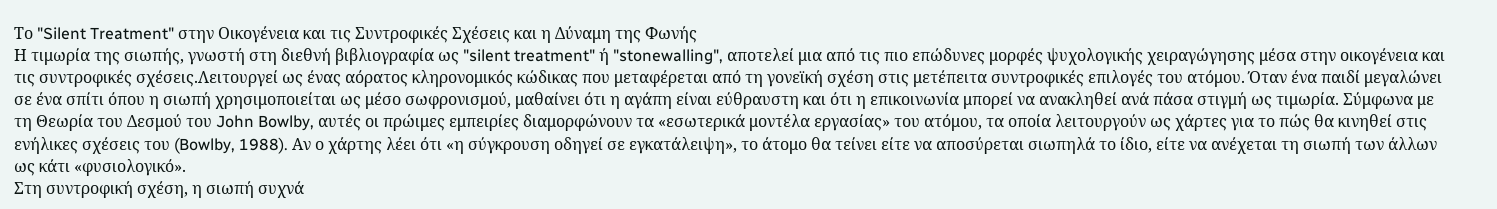Το "Silent Treatment" στην Οικογένεια και τις Συντροφικές Σχέσεις και η Δύναμη της Φωνής
Η τιμωρία της σιωπής, γνωστή στη διεθνή βιβλιογραφία ως "silent treatment" ή "stonewalling", αποτελεί μια από τις πιο επώδυνες μορφές ψυχολογικής χειραγώγησης μέσα στην οικογένεια και τις συντροφικές σχέσεις.Λειτουργεί ως ένας αόρατος κληρονομικός κώδικας που μεταφέρεται από τη γονεϊκή σχέση στις μετέπειτα συντροφικές επιλογές του ατόμου. Όταν ένα παιδί μεγαλώνει σε ένα σπίτι όπου η σιωπή χρησιμοποιείται ως μέσο σωφρονισμού, μαθαίνει ότι η αγάπη είναι εύθραυστη και ότι η επικοινωνία μπορεί να ανακληθεί ανά πάσα στιγμή ως τιμωρία. Σύμφωνα με τη Θεωρία του Δεσμού του John Bowlby, αυτές οι πρώιμες εμπειρίες διαμορφώνουν τα «εσωτερικά μοντέλα εργασίας» του ατόμου, τα οποία λειτουργούν ως χάρτες για το πώς θα κινηθεί στις ενήλικες σχέσεις του (Bowlby, 1988). Αν ο χάρτης λέει ότι «η σύγκρουση οδηγεί σε εγκατάλειψη», το άτομο θα τείνει είτε να αποσύρεται σιωπηλά το ίδιο, είτε να ανέχεται τη σιωπή των άλλων ως κάτι «φυσιολογικό».
Στη συντροφική σχέση, η σιωπή συχνά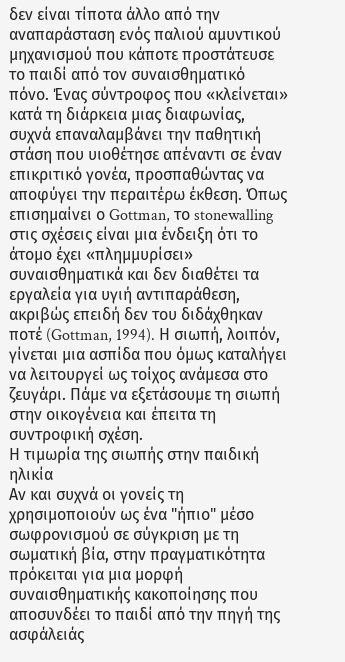δεν είναι τίποτα άλλο από την αναπαράσταση ενός παλιού αμυντικού μηχανισμού που κάποτε προστάτευσε το παιδί από τον συναισθηματικό πόνο. Ένας σύντροφος που «κλείνεται» κατά τη διάρκεια μιας διαφωνίας, συχνά επαναλαμβάνει την παθητική στάση που υιοθέτησε απέναντι σε έναν επικριτικό γονέα, προσπαθώντας να αποφύγει την περαιτέρω έκθεση. Όπως επισημαίνει ο Gottman, το stonewalling στις σχέσεις είναι μια ένδειξη ότι το άτομο έχει «πλημμυρίσει» συναισθηματικά και δεν διαθέτει τα εργαλεία για υγιή αντιπαράθεση, ακριβώς επειδή δεν του διδάχθηκαν ποτέ (Gottman, 1994). Η σιωπή, λοιπόν, γίνεται μια ασπίδα που όμως καταλήγει να λειτουργεί ως τοίχος ανάμεσα στο ζευγάρι. Πάμε να εξετάσουμε τη σιωπή στην οικογένεια και έπειτα τη συντροφική σχέση.
Η τιμωρία της σιωπής στην παιδική ηλικία
Αν και συχνά οι γονείς τη χρησιμοποιούν ως ένα "ήπιο" μέσο σωφρονισμού σε σύγκριση με τη σωματική βία, στην πραγματικότητα πρόκειται για μια μορφή συναισθηματικής κακοποίησης που αποσυνδέει το παιδί από την πηγή της ασφάλειάς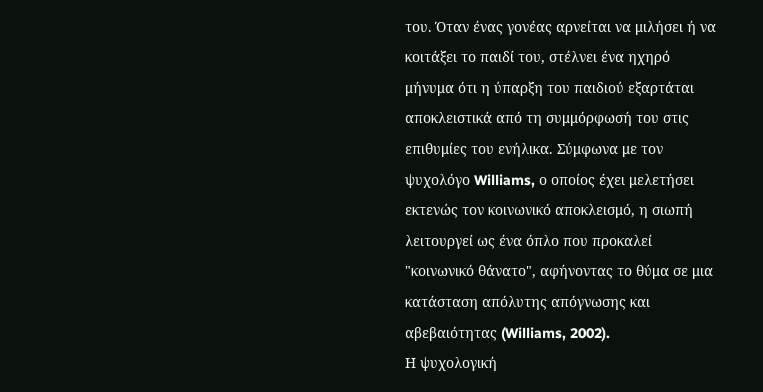του. Όταν ένας γονέας αρνείται να μιλήσει ή να κοιτάξει το παιδί του, στέλνει ένα ηχηρό μήνυμα ότι η ύπαρξη του παιδιού εξαρτάται αποκλειστικά από τη συμμόρφωσή του στις επιθυμίες του ενήλικα. Σύμφωνα με τον ψυχολόγο Williams, ο οποίος έχει μελετήσει εκτενώς τον κοινωνικό αποκλεισμό, η σιωπή λειτουργεί ως ένα όπλο που προκαλεί "κοινωνικό θάνατο", αφήνοντας το θύμα σε μια κατάσταση απόλυτης απόγνωσης και αβεβαιότητας (Williams, 2002).
Η ψυχολογική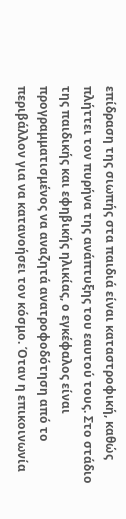επίδραση της σιωπής στα παιδιά είναι καταστροφική, καθώς πλήττει τον πυρήνα της ανάπτυξης του εαυτού τους. Στο στάδιο της παιδικής και εφηβικής ηλικίας, ο εγκέφαλος είναι προγραμματισμένος να αναζητά ανατροφοδότηση από το περιβάλλον για να κατανοήσει τον κόσμο. Όταν η επικοινωνία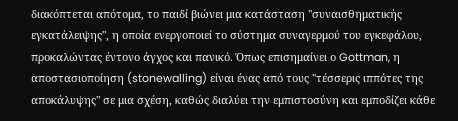διακόπτεται απότομα, το παιδί βιώνει μια κατάσταση "συναισθηματικής εγκατάλειψης", η οποία ενεργοποιεί το σύστημα συναγερμού του εγκεφάλου, προκαλώντας έντονο άγχος και πανικό. Όπως επισημαίνει ο Gottman, η αποστασιοποίηση (stonewalling) είναι ένας από τους "τέσσερις ιππότες της αποκάλυψης" σε μια σχέση, καθώς διαλύει την εμπιστοσύνη και εμποδίζει κάθε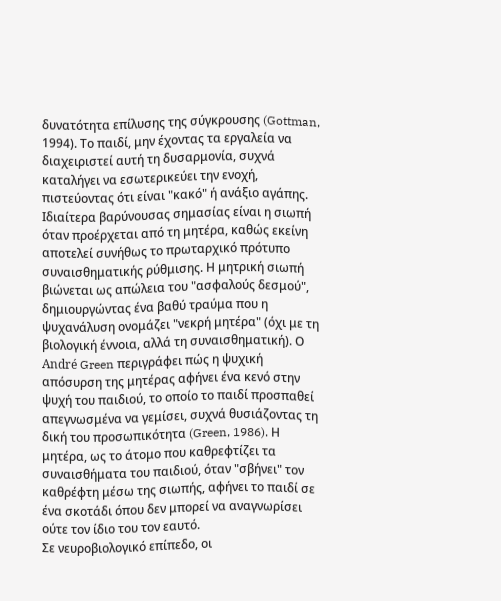δυνατότητα επίλυσης της σύγκρουσης (Gottman, 1994). Το παιδί, μην έχοντας τα εργαλεία να διαχειριστεί αυτή τη δυσαρμονία, συχνά καταλήγει να εσωτερικεύει την ενοχή, πιστεύοντας ότι είναι "κακό" ή ανάξιο αγάπης.
Ιδιαίτερα βαρύνουσας σημασίας είναι η σιωπή όταν προέρχεται από τη μητέρα, καθώς εκείνη αποτελεί συνήθως το πρωταρχικό πρότυπο συναισθηματικής ρύθμισης. Η μητρική σιωπή βιώνεται ως απώλεια του "ασφαλούς δεσμού", δημιουργώντας ένα βαθύ τραύμα που η ψυχανάλυση ονομάζει "νεκρή μητέρα" (όχι με τη βιολογική έννοια, αλλά τη συναισθηματική). Ο André Green περιγράφει πώς η ψυχική απόσυρση της μητέρας αφήνει ένα κενό στην ψυχή του παιδιού, το οποίο το παιδί προσπαθεί απεγνωσμένα να γεμίσει, συχνά θυσιάζοντας τη δική του προσωπικότητα (Green, 1986). Η μητέρα, ως το άτομο που καθρεφτίζει τα συναισθήματα του παιδιού, όταν "σβήνει" τον καθρέφτη μέσω της σιωπής, αφήνει το παιδί σε ένα σκοτάδι όπου δεν μπορεί να αναγνωρίσει ούτε τον ίδιο του τον εαυτό.
Σε νευροβιολογικό επίπεδο, οι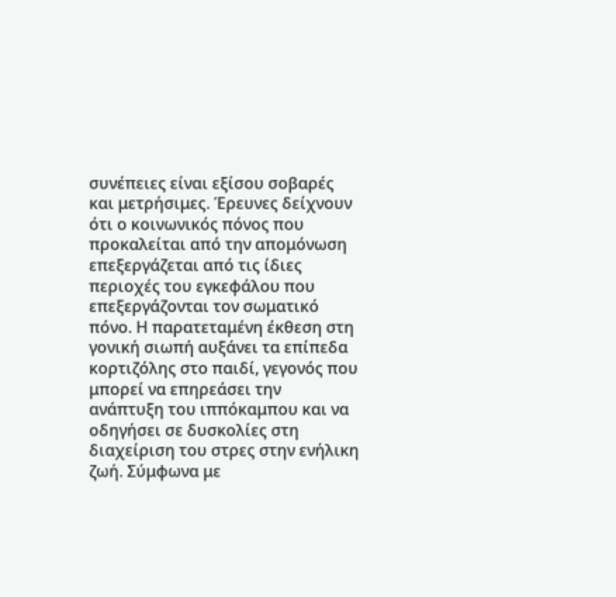συνέπειες είναι εξίσου σοβαρές και μετρήσιμες. Έρευνες δείχνουν ότι ο κοινωνικός πόνος που προκαλείται από την απομόνωση επεξεργάζεται από τις ίδιες περιοχές του εγκεφάλου που επεξεργάζονται τον σωματικό πόνο. Η παρατεταμένη έκθεση στη γονική σιωπή αυξάνει τα επίπεδα κορτιζόλης στο παιδί, γεγονός που μπορεί να επηρεάσει την ανάπτυξη του ιππόκαμπου και να οδηγήσει σε δυσκολίες στη διαχείριση του στρες στην ενήλικη ζωή. Σύμφωνα με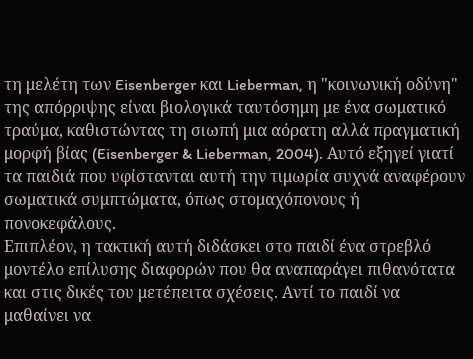τη μελέτη των Eisenberger και Lieberman, η "κοινωνική οδύνη" της απόρριψης είναι βιολογικά ταυτόσημη με ένα σωματικό τραύμα, καθιστώντας τη σιωπή μια αόρατη αλλά πραγματική μορφή βίας (Eisenberger & Lieberman, 2004). Αυτό εξηγεί γιατί τα παιδιά που υφίστανται αυτή την τιμωρία συχνά αναφέρουν σωματικά συμπτώματα, όπως στομαχόπονους ή πονοκεφάλους.
Επιπλέον, η τακτική αυτή διδάσκει στο παιδί ένα στρεβλό μοντέλο επίλυσης διαφορών που θα αναπαράγει πιθανότατα και στις δικές του μετέπειτα σχέσεις. Αντί το παιδί να μαθαίνει να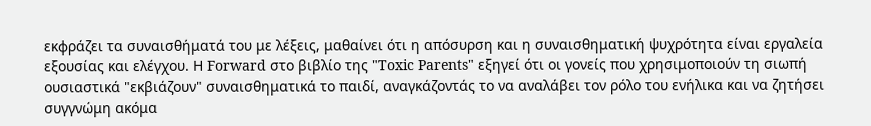εκφράζει τα συναισθήματά του με λέξεις, μαθαίνει ότι η απόσυρση και η συναισθηματική ψυχρότητα είναι εργαλεία εξουσίας και ελέγχου. Η Forward στο βιβλίο της "Toxic Parents" εξηγεί ότι οι γονείς που χρησιμοποιούν τη σιωπή ουσιαστικά "εκβιάζουν" συναισθηματικά το παιδί, αναγκάζοντάς το να αναλάβει τον ρόλο του ενήλικα και να ζητήσει συγγνώμη ακόμα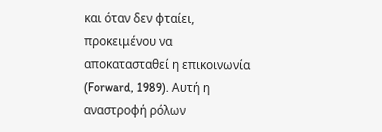και όταν δεν φταίει, προκειμένου να αποκατασταθεί η επικοινωνία (Forward, 1989). Αυτή η αναστροφή ρόλων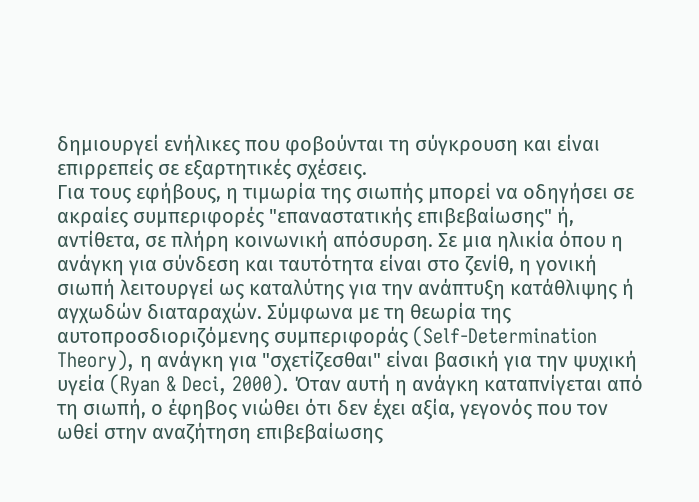δημιουργεί ενήλικες που φοβούνται τη σύγκρουση και είναι επιρρεπείς σε εξαρτητικές σχέσεις.
Για τους εφήβους, η τιμωρία της σιωπής μπορεί να οδηγήσει σε ακραίες συμπεριφορές "επαναστατικής επιβεβαίωσης" ή, αντίθετα, σε πλήρη κοινωνική απόσυρση. Σε μια ηλικία όπου η ανάγκη για σύνδεση και ταυτότητα είναι στο ζενίθ, η γονική σιωπή λειτουργεί ως καταλύτης για την ανάπτυξη κατάθλιψης ή αγχωδών διαταραχών. Σύμφωνα με τη θεωρία της αυτοπροσδιοριζόμενης συμπεριφοράς (Self-Determination Theory), η ανάγκη για "σχετίζεσθαι" είναι βασική για την ψυχική υγεία (Ryan & Deci, 2000). Όταν αυτή η ανάγκη καταπνίγεται από τη σιωπή, ο έφηβος νιώθει ότι δεν έχει αξία, γεγονός που τον ωθεί στην αναζήτηση επιβεβαίωσης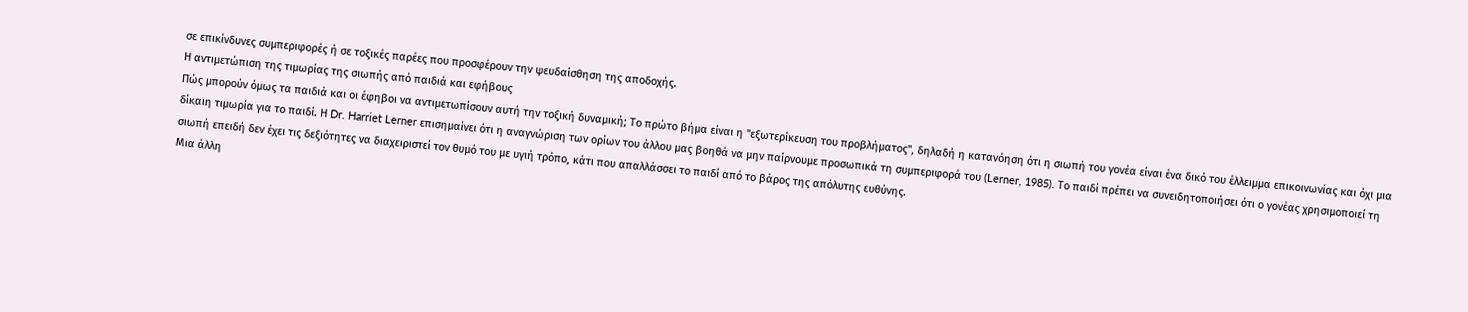σε επικίνδυνες συμπεριφορές ή σε τοξικές παρέες που προσφέρουν την ψευδαίσθηση της αποδοχής.
Η αντιμετώπιση της τιμωρίας της σιωπής από παιδιά και εφήβους
Πώς μπορούν όμως τα παιδιά και οι έφηβοι να αντιμετωπίσουν αυτή την τοξική δυναμική; Το πρώτο βήμα είναι η "εξωτερίκευση του προβλήματος", δηλαδή η κατανόηση ότι η σιωπή του γονέα είναι ένα δικό του έλλειμμα επικοινωνίας και όχι μια δίκαιη τιμωρία για το παιδί. Η Dr. Harriet Lerner επισημαίνει ότι η αναγνώριση των ορίων του άλλου μας βοηθά να μην παίρνουμε προσωπικά τη συμπεριφορά του (Lerner, 1985). Το παιδί πρέπει να συνειδητοποιήσει ότι ο γονέας χρησιμοποιεί τη σιωπή επειδή δεν έχει τις δεξιότητες να διαχειριστεί τον θυμό του με υγιή τρόπο, κάτι που απαλλάσσει το παιδί από το βάρος της απόλυτης ευθύνης.
Μια άλλη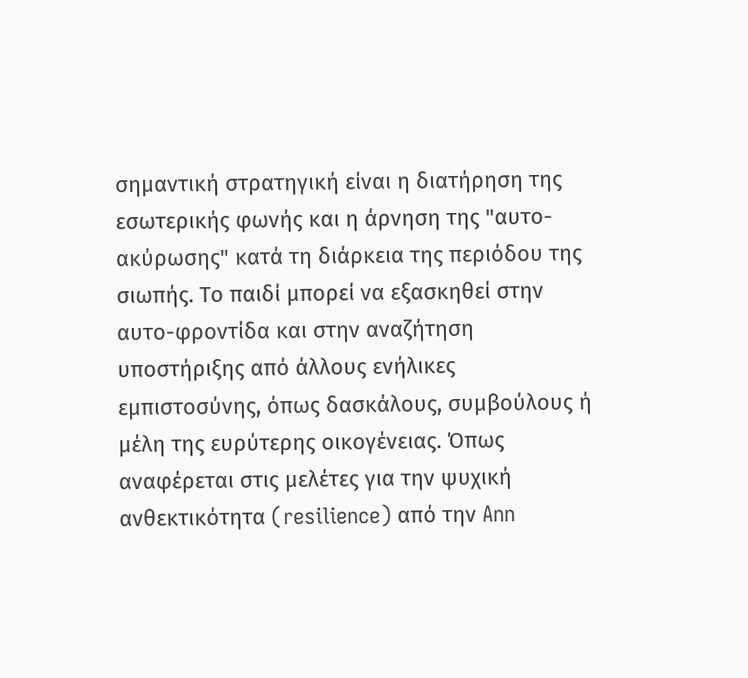σημαντική στρατηγική είναι η διατήρηση της εσωτερικής φωνής και η άρνηση της "αυτο-ακύρωσης" κατά τη διάρκεια της περιόδου της σιωπής. Το παιδί μπορεί να εξασκηθεί στην αυτο-φροντίδα και στην αναζήτηση υποστήριξης από άλλους ενήλικες εμπιστοσύνης, όπως δασκάλους, συμβούλους ή μέλη της ευρύτερης οικογένειας. Όπως αναφέρεται στις μελέτες για την ψυχική ανθεκτικότητα (resilience) από την Ann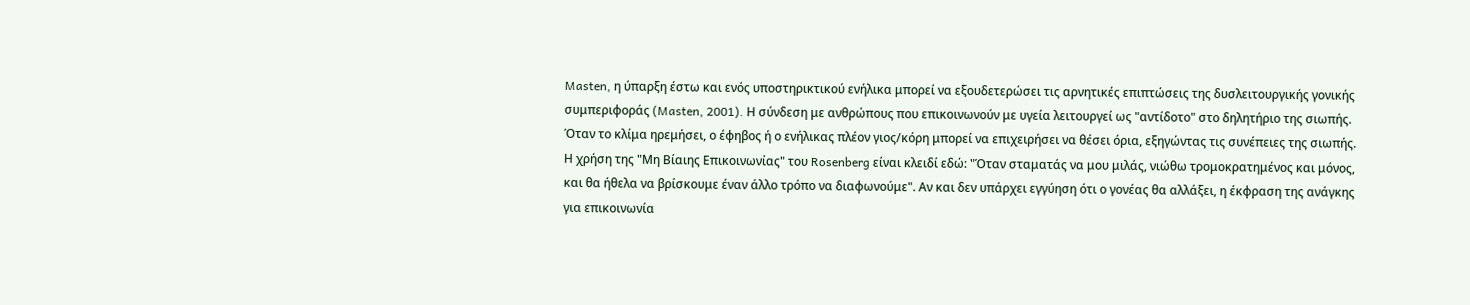Masten, η ύπαρξη έστω και ενός υποστηρικτικού ενήλικα μπορεί να εξουδετερώσει τις αρνητικές επιπτώσεις της δυσλειτουργικής γονικής συμπεριφοράς (Masten, 2001). Η σύνδεση με ανθρώπους που επικοινωνούν με υγεία λειτουργεί ως "αντίδοτο" στο δηλητήριο της σιωπής.
Όταν το κλίμα ηρεμήσει, ο έφηβος ή ο ενήλικας πλέον γιος/κόρη μπορεί να επιχειρήσει να θέσει όρια, εξηγώντας τις συνέπειες της σιωπής. Η χρήση της "Μη Βίαιης Επικοινωνίας" του Rosenberg είναι κλειδί εδώ: "Όταν σταματάς να μου μιλάς, νιώθω τρομοκρατημένος και μόνος, και θα ήθελα να βρίσκουμε έναν άλλο τρόπο να διαφωνούμε". Αν και δεν υπάρχει εγγύηση ότι ο γονέας θα αλλάξει, η έκφραση της ανάγκης για επικοινωνία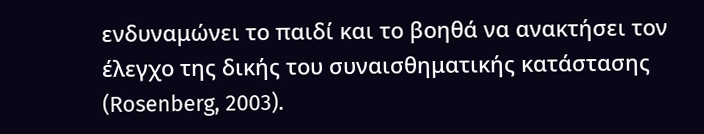ενδυναμώνει το παιδί και το βοηθά να ανακτήσει τον έλεγχο της δικής του συναισθηματικής κατάστασης (Rosenberg, 2003).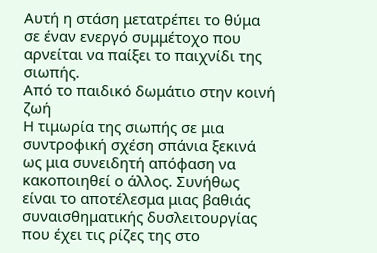Αυτή η στάση μετατρέπει το θύμα σε έναν ενεργό συμμέτοχο που αρνείται να παίξει το παιχνίδι της σιωπής.
Από το παιδικό δωμάτιο στην κοινή ζωή
Η τιμωρία της σιωπής σε μια συντροφική σχέση σπάνια ξεκινά ως μια συνειδητή απόφαση να κακοποιηθεί ο άλλος. Συνήθως είναι το αποτέλεσμα μιας βαθιάς συναισθηματικής δυσλειτουργίας που έχει τις ρίζες της στο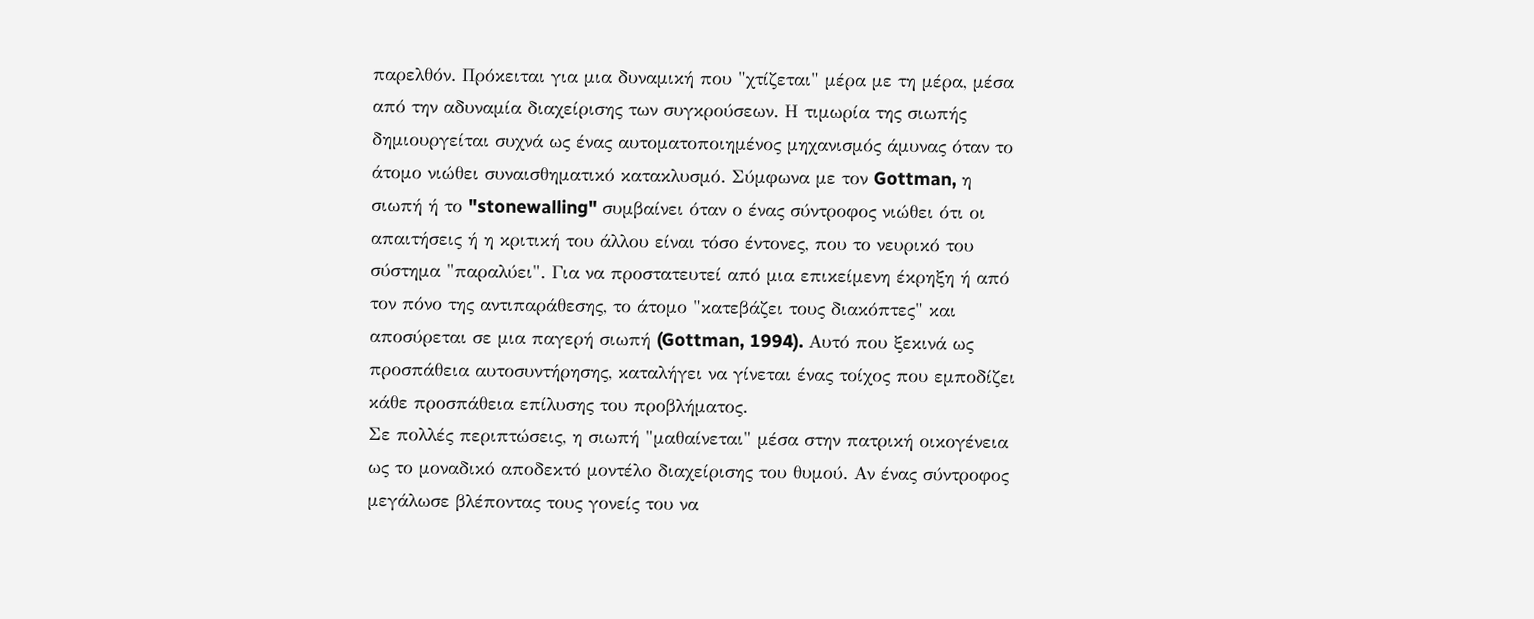παρελθόν. Πρόκειται για μια δυναμική που "χτίζεται" μέρα με τη μέρα, μέσα από την αδυναμία διαχείρισης των συγκρούσεων. Η τιμωρία της σιωπής δημιουργείται συχνά ως ένας αυτοματοποιημένος μηχανισμός άμυνας όταν το άτομο νιώθει συναισθηματικό κατακλυσμό. Σύμφωνα με τον Gottman, η σιωπή ή το "stonewalling" συμβαίνει όταν ο ένας σύντροφος νιώθει ότι οι απαιτήσεις ή η κριτική του άλλου είναι τόσο έντονες, που το νευρικό του σύστημα "παραλύει". Για να προστατευτεί από μια επικείμενη έκρηξη ή από τον πόνο της αντιπαράθεσης, το άτομο "κατεβάζει τους διακόπτες" και αποσύρεται σε μια παγερή σιωπή (Gottman, 1994). Αυτό που ξεκινά ως προσπάθεια αυτοσυντήρησης, καταλήγει να γίνεται ένας τοίχος που εμποδίζει κάθε προσπάθεια επίλυσης του προβλήματος.
Σε πολλές περιπτώσεις, η σιωπή "μαθαίνεται" μέσα στην πατρική οικογένεια ως το μοναδικό αποδεκτό μοντέλο διαχείρισης του θυμού. Αν ένας σύντροφος μεγάλωσε βλέποντας τους γονείς του να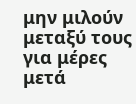μην μιλούν μεταξύ τους για μέρες μετά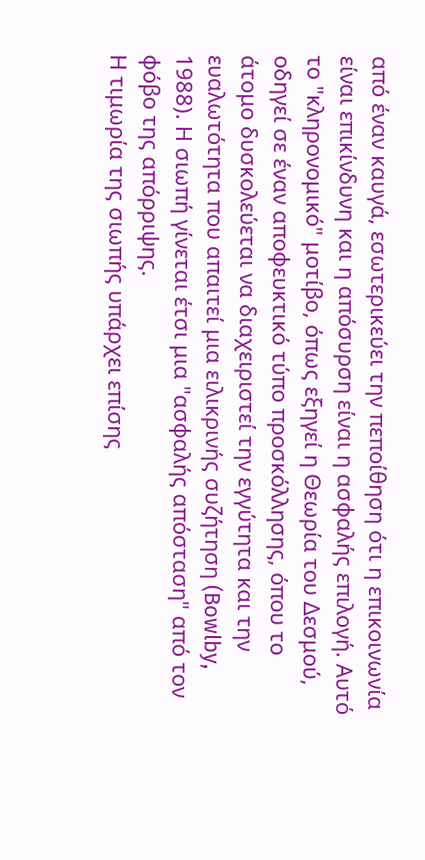από έναν καυγά, εσωτερικεύει την πεποίθηση ότι η επικοινωνία είναι επικίνδυνη και η απόσυρση είναι η ασφαλής επιλογή. Αυτό το "κληρονομικό" μοτίβο, όπως εξηγεί η Θεωρία του Δεσμού, οδηγεί σε έναν αποφευκτικό τύπο προσκόλλησης, όπου το άτομο δυσκολεύεται να διαχειριστεί την εγγύτητα και την ευαλωτότητα που απαιτεί μια ειλικρινής συζήτηση (Bowlby, 1988). Η σιωπή γίνεται έτσι μια "ασφαλής απόσταση" από τον φόβο της απόρριψης.
Η τιμωρία της σιωπής υπάρχει επίσης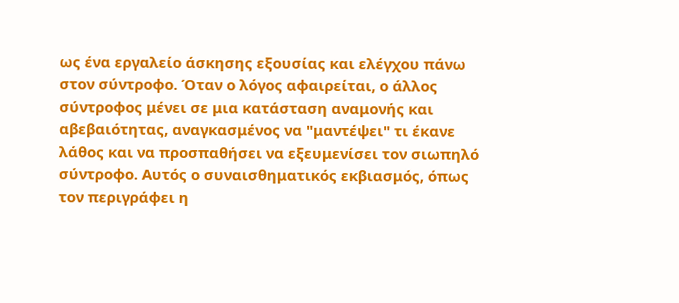ως ένα εργαλείο άσκησης εξουσίας και ελέγχου πάνω στον σύντροφο. Όταν ο λόγος αφαιρείται, ο άλλος σύντροφος μένει σε μια κατάσταση αναμονής και αβεβαιότητας, αναγκασμένος να "μαντέψει" τι έκανε λάθος και να προσπαθήσει να εξευμενίσει τον σιωπηλό σύντροφο. Αυτός ο συναισθηματικός εκβιασμός, όπως τον περιγράφει η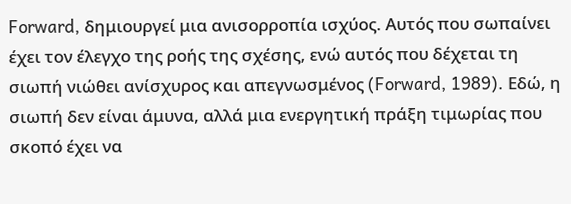Forward, δημιουργεί μια ανισορροπία ισχύος. Αυτός που σωπαίνει έχει τον έλεγχο της ροής της σχέσης, ενώ αυτός που δέχεται τη σιωπή νιώθει ανίσχυρος και απεγνωσμένος (Forward, 1989). Εδώ, η σιωπή δεν είναι άμυνα, αλλά μια ενεργητική πράξη τιμωρίας που σκοπό έχει να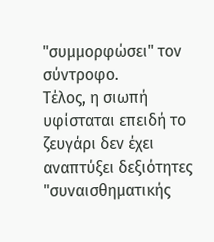"συμμορφώσει" τον σύντροφο.
Τέλος, η σιωπή υφίσταται επειδή το ζευγάρι δεν έχει αναπτύξει δεξιότητες "συναισθηματικής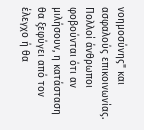νοημοσύνης" και ασφαλούς επικοινωνίας. Πολλοί άνθρωποι φοβούνται ότι αν μιλήσουν, η κατάσταση θα ξεφύγει από τον έλεγχο ή θα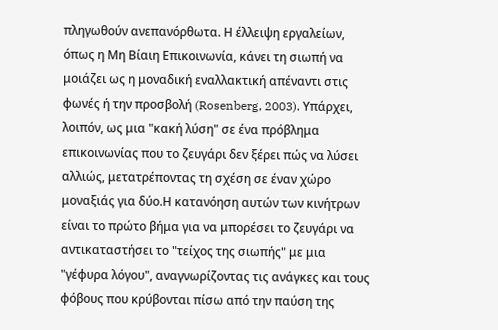πληγωθούν ανεπανόρθωτα. Η έλλειψη εργαλείων, όπως η Μη Βίαιη Επικοινωνία, κάνει τη σιωπή να μοιάζει ως η μοναδική εναλλακτική απέναντι στις φωνές ή την προσβολή (Rosenberg, 2003). Υπάρχει, λοιπόν, ως μια "κακή λύση" σε ένα πρόβλημα επικοινωνίας που το ζευγάρι δεν ξέρει πώς να λύσει αλλιώς, μετατρέποντας τη σχέση σε έναν χώρο μοναξιάς για δύο.Η κατανόηση αυτών των κινήτρων είναι το πρώτο βήμα για να μπορέσει το ζευγάρι να αντικαταστήσει το "τείχος της σιωπής" με μια "γέφυρα λόγου", αναγνωρίζοντας τις ανάγκες και τους φόβους που κρύβονται πίσω από την παύση της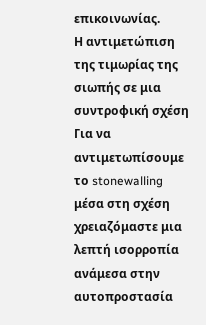επικοινωνίας.
Η αντιμετώπιση της τιμωρίας της σιωπής σε μια συντροφική σχέση
Για να αντιμετωπίσουμε το stonewalling μέσα στη σχέση χρειαζόμαστε μια λεπτή ισορροπία ανάμεσα στην αυτοπροστασία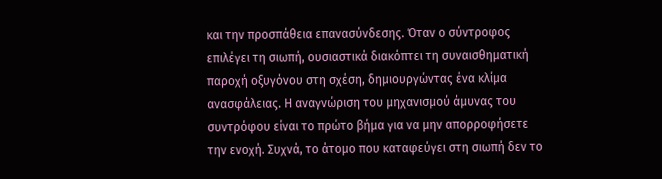και την προσπάθεια επανασύνδεσης. Όταν ο σύντροφος επιλέγει τη σιωπή, ουσιαστικά διακόπτει τη συναισθηματική παροχή οξυγόνου στη σχέση, δημιουργώντας ένα κλίμα ανασφάλειας. Η αναγνώριση του μηχανισμού άμυνας του συντρόφου είναι το πρώτο βήμα για να μην απορροφήσετε την ενοχή. Συχνά, το άτομο που καταφεύγει στη σιωπή δεν το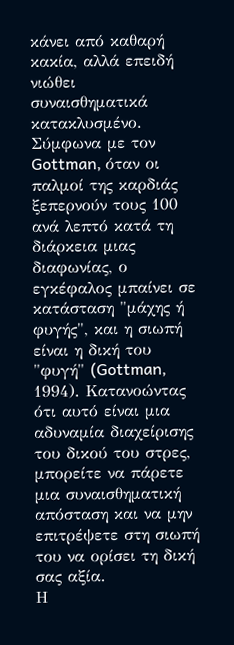κάνει από καθαρή κακία, αλλά επειδή νιώθει συναισθηματικά κατακλυσμένο. Σύμφωνα με τον Gottman, όταν οι παλμοί της καρδιάς ξεπερνούν τους 100 ανά λεπτό κατά τη διάρκεια μιας διαφωνίας, ο εγκέφαλος μπαίνει σε κατάσταση "μάχης ή φυγής", και η σιωπή είναι η δική του "φυγή" (Gottman, 1994). Κατανοώντας ότι αυτό είναι μια αδυναμία διαχείρισης του δικού του στρες, μπορείτε να πάρετε μια συναισθηματική απόσταση και να μην επιτρέψετε στη σιωπή του να ορίσει τη δική σας αξία.
Η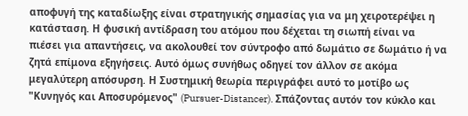αποφυγή της καταδίωξης είναι στρατηγικής σημασίας για να μη χειροτερέψει η κατάσταση. Η φυσική αντίδραση του ατόμου που δέχεται τη σιωπή είναι να πιέσει για απαντήσεις, να ακολουθεί τον σύντροφο από δωμάτιο σε δωμάτιο ή να ζητά επίμονα εξηγήσεις. Αυτό όμως συνήθως οδηγεί τον άλλον σε ακόμα μεγαλύτερη απόσυρση. Η Συστημική θεωρία περιγράφει αυτό το μοτίβο ως "Κυνηγός και Αποσυρόμενος" (Pursuer-Distancer). Σπάζοντας αυτόν τον κύκλο και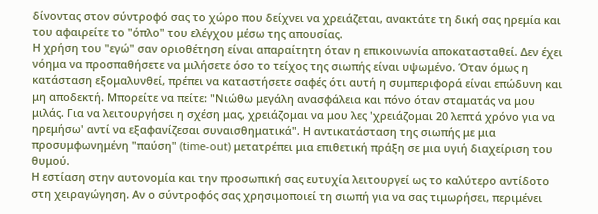δίνοντας στον σύντροφό σας το χώρο που δείχνει να χρειάζεται, ανακτάτε τη δική σας ηρεμία και του αφαιρείτε το "όπλο" του ελέγχου μέσω της απουσίας.
Η χρήση του "εγώ" σαν οριοθέτηση είναι απαραίτητη όταν η επικοινωνία αποκατασταθεί. Δεν έχει νόημα να προσπαθήσετε να μιλήσετε όσο το τείχος της σιωπής είναι υψωμένο. Όταν όμως η κατάσταση εξομαλυνθεί, πρέπει να καταστήσετε σαφές ότι αυτή η συμπεριφορά είναι επώδυνη και μη αποδεκτή. Μπορείτε να πείτε: "Νιώθω μεγάλη ανασφάλεια και πόνο όταν σταματάς να μου μιλάς. Για να λειτουργήσει η σχέση μας, χρειάζομαι να μου λες 'χρειάζομαι 20 λεπτά χρόνο για να ηρεμήσω' αντί να εξαφανίζεσαι συναισθηματικά". Η αντικατάσταση της σιωπής με μια προσυμφωνημένη "παύση" (time-out) μετατρέπει μια επιθετική πράξη σε μια υγιή διαχείριση του θυμού.
Η εστίαση στην αυτονομία και την προσωπική σας ευτυχία λειτουργεί ως το καλύτερο αντίδοτο στη χειραγώγηση. Αν ο σύντροφός σας χρησιμοποιεί τη σιωπή για να σας τιμωρήσει, περιμένει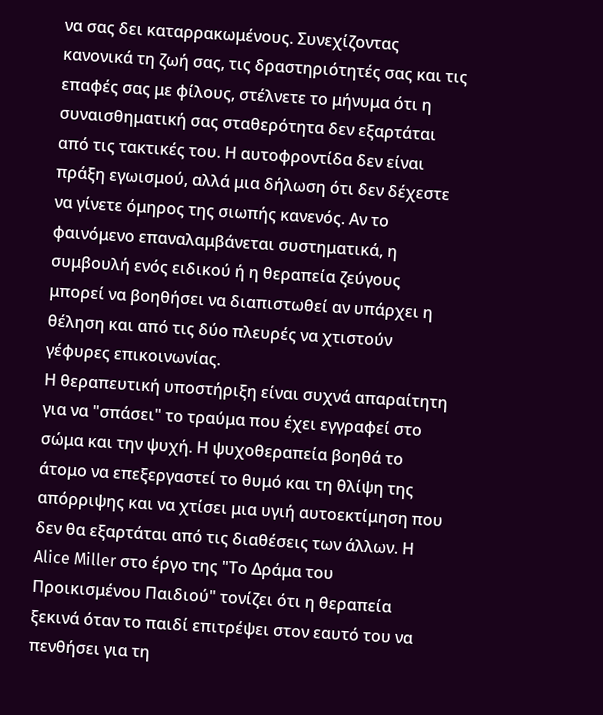να σας δει καταρρακωμένους. Συνεχίζοντας κανονικά τη ζωή σας, τις δραστηριότητές σας και τις επαφές σας με φίλους, στέλνετε το μήνυμα ότι η συναισθηματική σας σταθερότητα δεν εξαρτάται από τις τακτικές του. Η αυτοφροντίδα δεν είναι πράξη εγωισμού, αλλά μια δήλωση ότι δεν δέχεστε να γίνετε όμηρος της σιωπής κανενός. Αν το φαινόμενο επαναλαμβάνεται συστηματικά, η συμβουλή ενός ειδικού ή η θεραπεία ζεύγους μπορεί να βοηθήσει να διαπιστωθεί αν υπάρχει η θέληση και από τις δύο πλευρές να χτιστούν γέφυρες επικοινωνίας.
Η θεραπευτική υποστήριξη είναι συχνά απαραίτητη για να "σπάσει" το τραύμα που έχει εγγραφεί στο σώμα και την ψυχή. Η ψυχοθεραπεία βοηθά το άτομο να επεξεργαστεί το θυμό και τη θλίψη της απόρριψης και να χτίσει μια υγιή αυτοεκτίμηση που δεν θα εξαρτάται από τις διαθέσεις των άλλων. Η Alice Miller στο έργο της "Το Δράμα του Προικισμένου Παιδιού" τονίζει ότι η θεραπεία ξεκινά όταν το παιδί επιτρέψει στον εαυτό του να πενθήσει για τη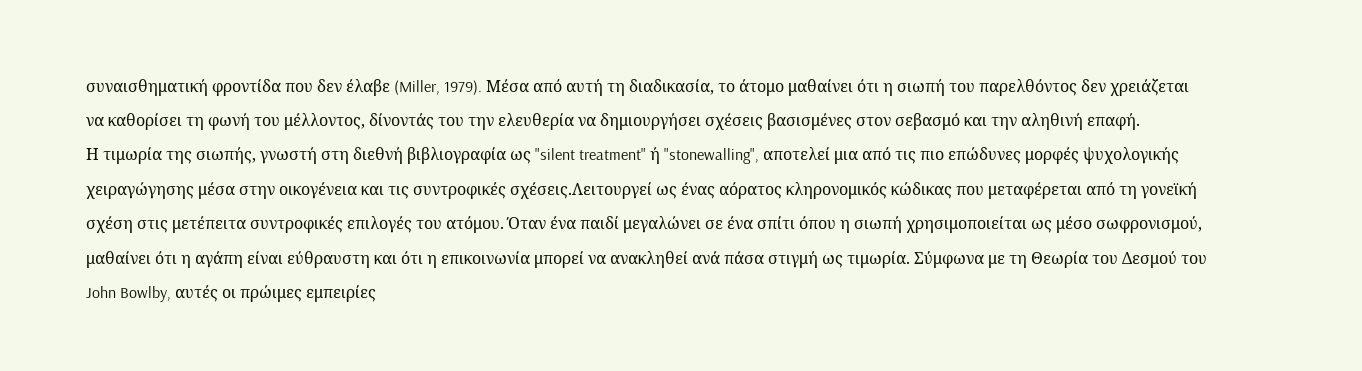συναισθηματική φροντίδα που δεν έλαβε (Miller, 1979). Μέσα από αυτή τη διαδικασία, το άτομο μαθαίνει ότι η σιωπή του παρελθόντος δεν χρειάζεται να καθορίσει τη φωνή του μέλλοντος, δίνοντάς του την ελευθερία να δημιουργήσει σχέσεις βασισμένες στον σεβασμό και την αληθινή επαφή.
Η τιμωρία της σιωπής, γνωστή στη διεθνή βιβλιογραφία ως "silent treatment" ή "stonewalling", αποτελεί μια από τις πιο επώδυνες μορφές ψυχολογικής χειραγώγησης μέσα στην οικογένεια και τις συντροφικές σχέσεις.Λειτουργεί ως ένας αόρατος κληρονομικός κώδικας που μεταφέρεται από τη γονεϊκή σχέση στις μετέπειτα συντροφικές επιλογές του ατόμου. Όταν ένα παιδί μεγαλώνει σε ένα σπίτι όπου η σιωπή χρησιμοποιείται ως μέσο σωφρονισμού, μαθαίνει ότι η αγάπη είναι εύθραυστη και ότι η επικοινωνία μπορεί να ανακληθεί ανά πάσα στιγμή ως τιμωρία. Σύμφωνα με τη Θεωρία του Δεσμού του John Bowlby, αυτές οι πρώιμες εμπειρίες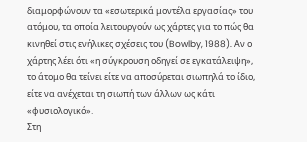διαμορφώνουν τα «εσωτερικά μοντέλα εργασίας» του ατόμου, τα οποία λειτουργούν ως χάρτες για το πώς θα κινηθεί στις ενήλικες σχέσεις του (Bowlby, 1988). Αν ο χάρτης λέει ότι «η σύγκρουση οδηγεί σε εγκατάλειψη», το άτομο θα τείνει είτε να αποσύρεται σιωπηλά το ίδιο, είτε να ανέχεται τη σιωπή των άλλων ως κάτι «φυσιολογικό».
Στη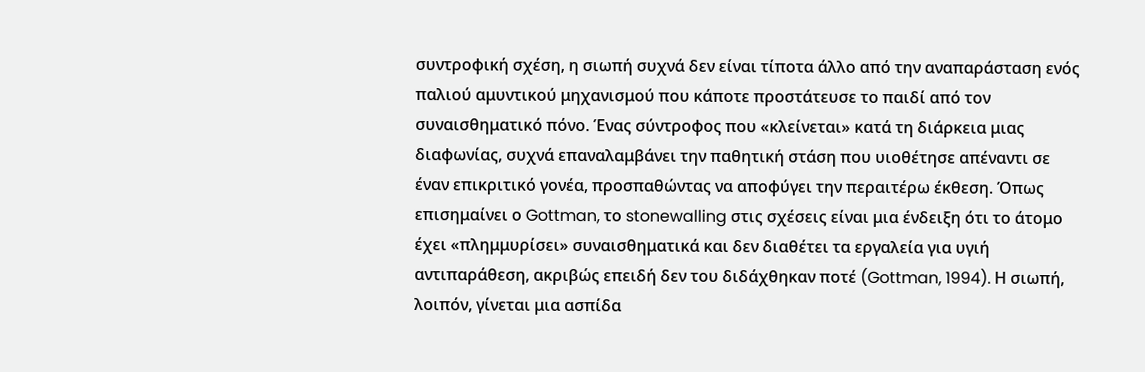συντροφική σχέση, η σιωπή συχνά δεν είναι τίποτα άλλο από την αναπαράσταση ενός παλιού αμυντικού μηχανισμού που κάποτε προστάτευσε το παιδί από τον συναισθηματικό πόνο. Ένας σύντροφος που «κλείνεται» κατά τη διάρκεια μιας διαφωνίας, συχνά επαναλαμβάνει την παθητική στάση που υιοθέτησε απέναντι σε έναν επικριτικό γονέα, προσπαθώντας να αποφύγει την περαιτέρω έκθεση. Όπως επισημαίνει ο Gottman, το stonewalling στις σχέσεις είναι μια ένδειξη ότι το άτομο έχει «πλημμυρίσει» συναισθηματικά και δεν διαθέτει τα εργαλεία για υγιή αντιπαράθεση, ακριβώς επειδή δεν του διδάχθηκαν ποτέ (Gottman, 1994). Η σιωπή, λοιπόν, γίνεται μια ασπίδα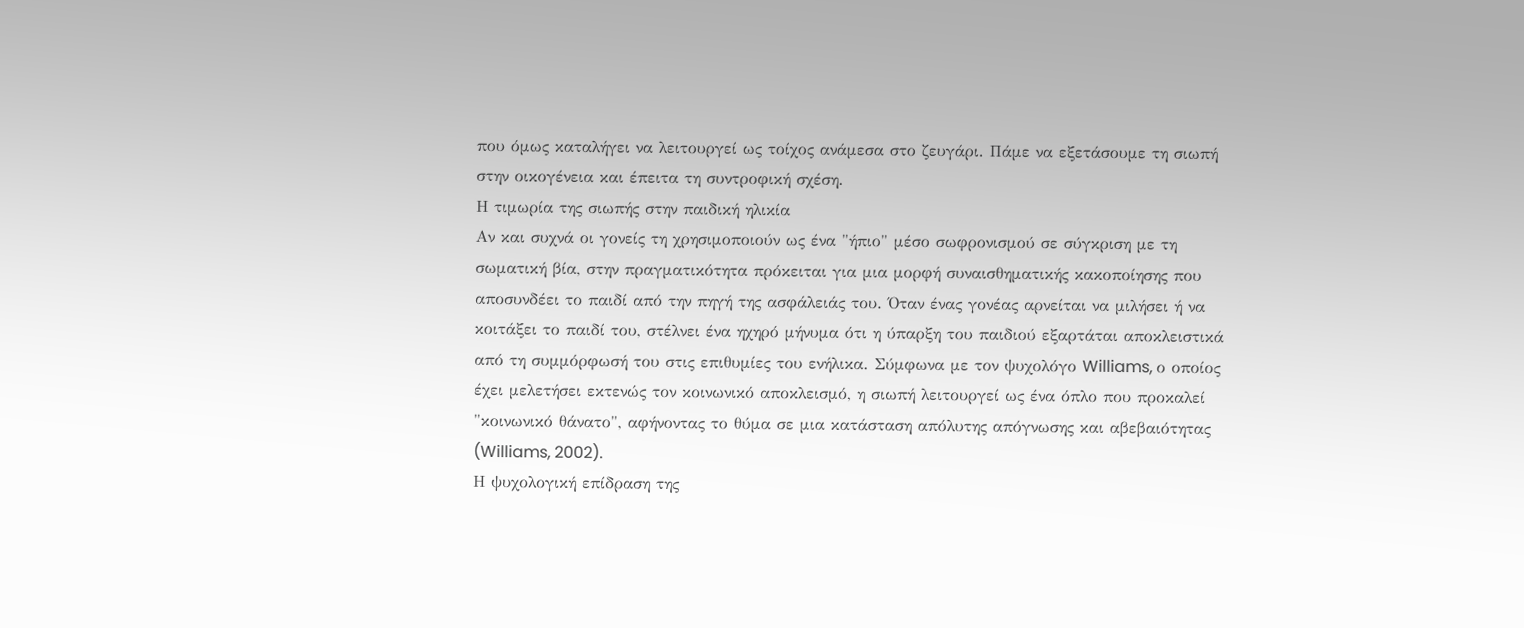που όμως καταλήγει να λειτουργεί ως τοίχος ανάμεσα στο ζευγάρι. Πάμε να εξετάσουμε τη σιωπή στην οικογένεια και έπειτα τη συντροφική σχέση.
Η τιμωρία της σιωπής στην παιδική ηλικία
Αν και συχνά οι γονείς τη χρησιμοποιούν ως ένα "ήπιο" μέσο σωφρονισμού σε σύγκριση με τη σωματική βία, στην πραγματικότητα πρόκειται για μια μορφή συναισθηματικής κακοποίησης που αποσυνδέει το παιδί από την πηγή της ασφάλειάς του. Όταν ένας γονέας αρνείται να μιλήσει ή να κοιτάξει το παιδί του, στέλνει ένα ηχηρό μήνυμα ότι η ύπαρξη του παιδιού εξαρτάται αποκλειστικά από τη συμμόρφωσή του στις επιθυμίες του ενήλικα. Σύμφωνα με τον ψυχολόγο Williams, ο οποίος έχει μελετήσει εκτενώς τον κοινωνικό αποκλεισμό, η σιωπή λειτουργεί ως ένα όπλο που προκαλεί "κοινωνικό θάνατο", αφήνοντας το θύμα σε μια κατάσταση απόλυτης απόγνωσης και αβεβαιότητας (Williams, 2002).
Η ψυχολογική επίδραση της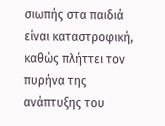σιωπής στα παιδιά είναι καταστροφική, καθώς πλήττει τον πυρήνα της ανάπτυξης του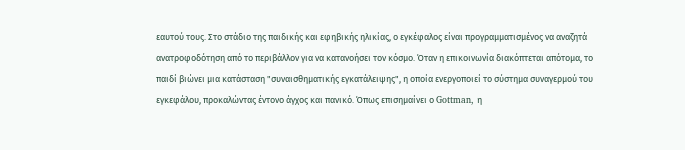εαυτού τους. Στο στάδιο της παιδικής και εφηβικής ηλικίας, ο εγκέφαλος είναι προγραμματισμένος να αναζητά ανατροφοδότηση από το περιβάλλον για να κατανοήσει τον κόσμο. Όταν η επικοινωνία διακόπτεται απότομα, το παιδί βιώνει μια κατάσταση "συναισθηματικής εγκατάλειψης", η οποία ενεργοποιεί το σύστημα συναγερμού του εγκεφάλου, προκαλώντας έντονο άγχος και πανικό. Όπως επισημαίνει ο Gottman, η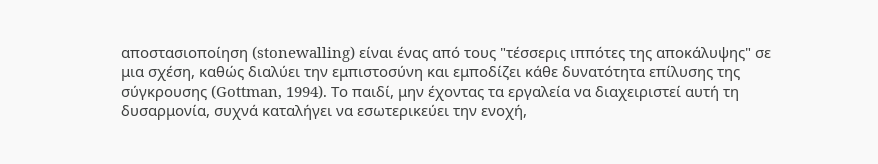αποστασιοποίηση (stonewalling) είναι ένας από τους "τέσσερις ιππότες της αποκάλυψης" σε μια σχέση, καθώς διαλύει την εμπιστοσύνη και εμποδίζει κάθε δυνατότητα επίλυσης της σύγκρουσης (Gottman, 1994). Το παιδί, μην έχοντας τα εργαλεία να διαχειριστεί αυτή τη δυσαρμονία, συχνά καταλήγει να εσωτερικεύει την ενοχή,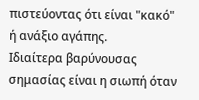πιστεύοντας ότι είναι "κακό" ή ανάξιο αγάπης.
Ιδιαίτερα βαρύνουσας σημασίας είναι η σιωπή όταν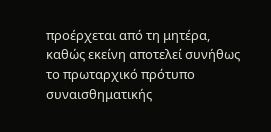προέρχεται από τη μητέρα, καθώς εκείνη αποτελεί συνήθως το πρωταρχικό πρότυπο συναισθηματικής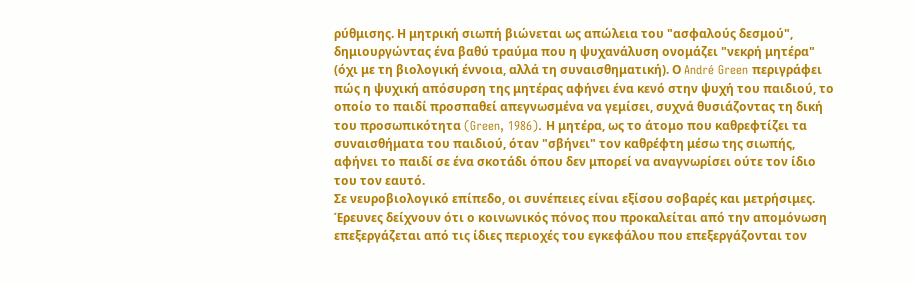ρύθμισης. Η μητρική σιωπή βιώνεται ως απώλεια του "ασφαλούς δεσμού", δημιουργώντας ένα βαθύ τραύμα που η ψυχανάλυση ονομάζει "νεκρή μητέρα" (όχι με τη βιολογική έννοια, αλλά τη συναισθηματική). Ο André Green περιγράφει πώς η ψυχική απόσυρση της μητέρας αφήνει ένα κενό στην ψυχή του παιδιού, το οποίο το παιδί προσπαθεί απεγνωσμένα να γεμίσει, συχνά θυσιάζοντας τη δική του προσωπικότητα (Green, 1986). Η μητέρα, ως το άτομο που καθρεφτίζει τα συναισθήματα του παιδιού, όταν "σβήνει" τον καθρέφτη μέσω της σιωπής, αφήνει το παιδί σε ένα σκοτάδι όπου δεν μπορεί να αναγνωρίσει ούτε τον ίδιο του τον εαυτό.
Σε νευροβιολογικό επίπεδο, οι συνέπειες είναι εξίσου σοβαρές και μετρήσιμες. Έρευνες δείχνουν ότι ο κοινωνικός πόνος που προκαλείται από την απομόνωση επεξεργάζεται από τις ίδιες περιοχές του εγκεφάλου που επεξεργάζονται τον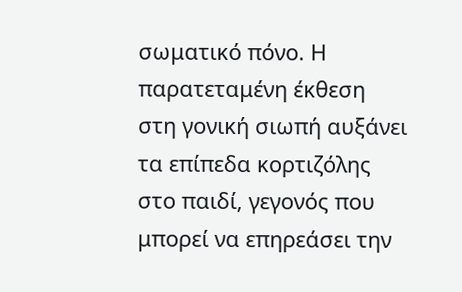σωματικό πόνο. Η παρατεταμένη έκθεση στη γονική σιωπή αυξάνει τα επίπεδα κορτιζόλης στο παιδί, γεγονός που μπορεί να επηρεάσει την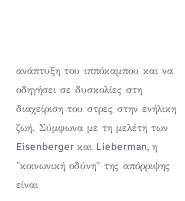ανάπτυξη του ιππόκαμπου και να οδηγήσει σε δυσκολίες στη διαχείριση του στρες στην ενήλικη ζωή. Σύμφωνα με τη μελέτη των Eisenberger και Lieberman, η "κοινωνική οδύνη" της απόρριψης είναι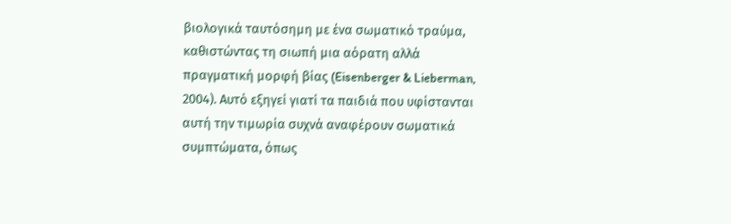βιολογικά ταυτόσημη με ένα σωματικό τραύμα, καθιστώντας τη σιωπή μια αόρατη αλλά πραγματική μορφή βίας (Eisenberger & Lieberman, 2004). Αυτό εξηγεί γιατί τα παιδιά που υφίστανται αυτή την τιμωρία συχνά αναφέρουν σωματικά συμπτώματα, όπως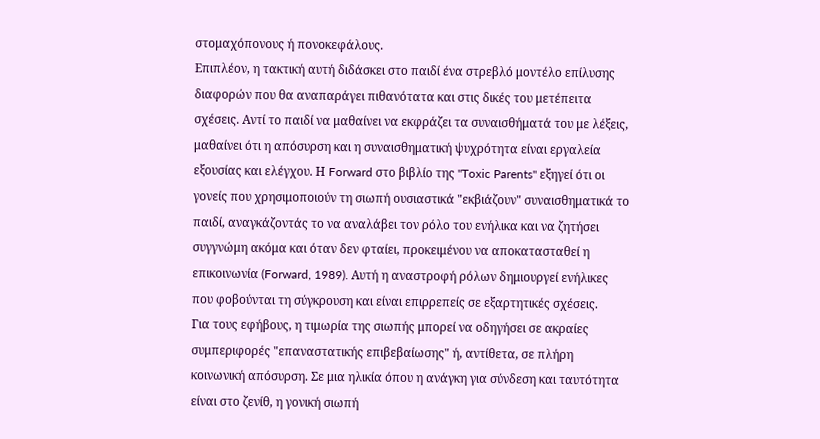στομαχόπονους ή πονοκεφάλους.
Επιπλέον, η τακτική αυτή διδάσκει στο παιδί ένα στρεβλό μοντέλο επίλυσης διαφορών που θα αναπαράγει πιθανότατα και στις δικές του μετέπειτα σχέσεις. Αντί το παιδί να μαθαίνει να εκφράζει τα συναισθήματά του με λέξεις, μαθαίνει ότι η απόσυρση και η συναισθηματική ψυχρότητα είναι εργαλεία εξουσίας και ελέγχου. Η Forward στο βιβλίο της "Toxic Parents" εξηγεί ότι οι γονείς που χρησιμοποιούν τη σιωπή ουσιαστικά "εκβιάζουν" συναισθηματικά το παιδί, αναγκάζοντάς το να αναλάβει τον ρόλο του ενήλικα και να ζητήσει συγγνώμη ακόμα και όταν δεν φταίει, προκειμένου να αποκατασταθεί η επικοινωνία (Forward, 1989). Αυτή η αναστροφή ρόλων δημιουργεί ενήλικες που φοβούνται τη σύγκρουση και είναι επιρρεπείς σε εξαρτητικές σχέσεις.
Για τους εφήβους, η τιμωρία της σιωπής μπορεί να οδηγήσει σε ακραίες συμπεριφορές "επαναστατικής επιβεβαίωσης" ή, αντίθετα, σε πλήρη κοινωνική απόσυρση. Σε μια ηλικία όπου η ανάγκη για σύνδεση και ταυτότητα είναι στο ζενίθ, η γονική σιωπή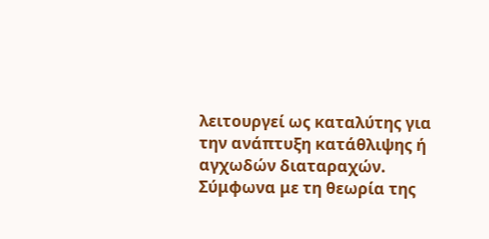λειτουργεί ως καταλύτης για την ανάπτυξη κατάθλιψης ή αγχωδών διαταραχών. Σύμφωνα με τη θεωρία της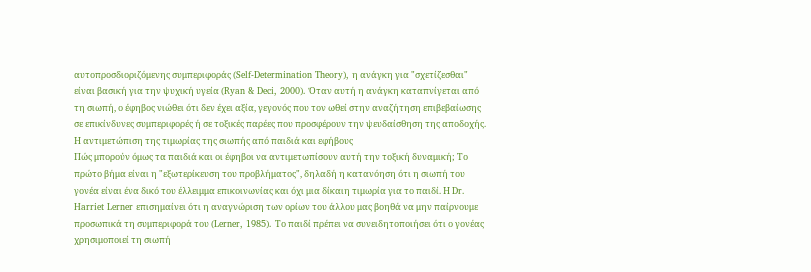αυτοπροσδιοριζόμενης συμπεριφοράς (Self-Determination Theory), η ανάγκη για "σχετίζεσθαι" είναι βασική για την ψυχική υγεία (Ryan & Deci, 2000). Όταν αυτή η ανάγκη καταπνίγεται από τη σιωπή, ο έφηβος νιώθει ότι δεν έχει αξία, γεγονός που τον ωθεί στην αναζήτηση επιβεβαίωσης σε επικίνδυνες συμπεριφορές ή σε τοξικές παρέες που προσφέρουν την ψευδαίσθηση της αποδοχής.
Η αντιμετώπιση της τιμωρίας της σιωπής από παιδιά και εφήβους
Πώς μπορούν όμως τα παιδιά και οι έφηβοι να αντιμετωπίσουν αυτή την τοξική δυναμική; Το πρώτο βήμα είναι η "εξωτερίκευση του προβλήματος", δηλαδή η κατανόηση ότι η σιωπή του γονέα είναι ένα δικό του έλλειμμα επικοινωνίας και όχι μια δίκαιη τιμωρία για το παιδί. Η Dr. Harriet Lerner επισημαίνει ότι η αναγνώριση των ορίων του άλλου μας βοηθά να μην παίρνουμε προσωπικά τη συμπεριφορά του (Lerner, 1985). Το παιδί πρέπει να συνειδητοποιήσει ότι ο γονέας χρησιμοποιεί τη σιωπή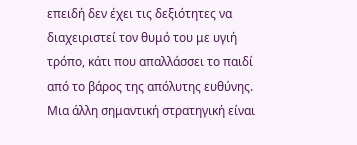επειδή δεν έχει τις δεξιότητες να διαχειριστεί τον θυμό του με υγιή τρόπο, κάτι που απαλλάσσει το παιδί από το βάρος της απόλυτης ευθύνης.
Μια άλλη σημαντική στρατηγική είναι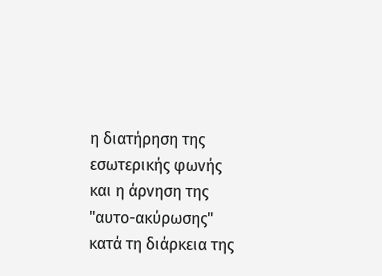η διατήρηση της εσωτερικής φωνής και η άρνηση της "αυτο-ακύρωσης" κατά τη διάρκεια της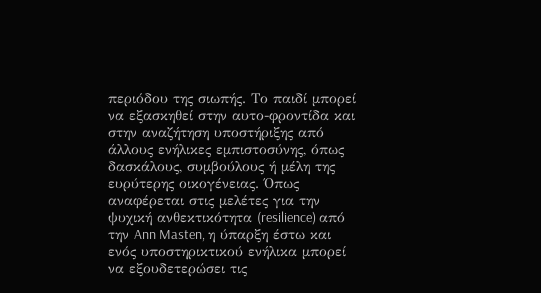περιόδου της σιωπής. Το παιδί μπορεί να εξασκηθεί στην αυτο-φροντίδα και στην αναζήτηση υποστήριξης από άλλους ενήλικες εμπιστοσύνης, όπως δασκάλους, συμβούλους ή μέλη της ευρύτερης οικογένειας. Όπως αναφέρεται στις μελέτες για την ψυχική ανθεκτικότητα (resilience) από την Ann Masten, η ύπαρξη έστω και ενός υποστηρικτικού ενήλικα μπορεί να εξουδετερώσει τις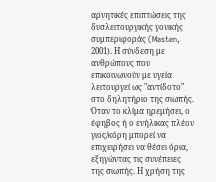αρνητικές επιπτώσεις της δυσλειτουργικής γονικής συμπεριφοράς (Masten, 2001). Η σύνδεση με ανθρώπους που επικοινωνούν με υγεία λειτουργεί ως "αντίδοτο" στο δηλητήριο της σιωπής.
Όταν το κλίμα ηρεμήσει, ο έφηβος ή ο ενήλικας πλέον γιος/κόρη μπορεί να επιχειρήσει να θέσει όρια, εξηγώντας τις συνέπειες της σιωπής. Η χρήση της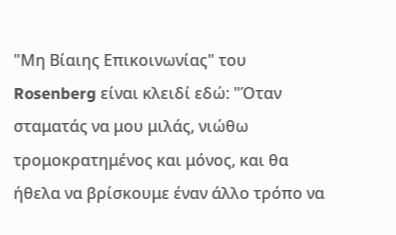"Μη Βίαιης Επικοινωνίας" του Rosenberg είναι κλειδί εδώ: "Όταν σταματάς να μου μιλάς, νιώθω τρομοκρατημένος και μόνος, και θα ήθελα να βρίσκουμε έναν άλλο τρόπο να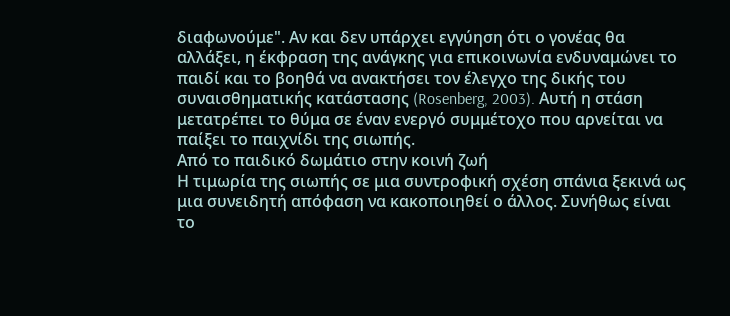διαφωνούμε". Αν και δεν υπάρχει εγγύηση ότι ο γονέας θα αλλάξει, η έκφραση της ανάγκης για επικοινωνία ενδυναμώνει το παιδί και το βοηθά να ανακτήσει τον έλεγχο της δικής του συναισθηματικής κατάστασης (Rosenberg, 2003). Αυτή η στάση μετατρέπει το θύμα σε έναν ενεργό συμμέτοχο που αρνείται να παίξει το παιχνίδι της σιωπής.
Από το παιδικό δωμάτιο στην κοινή ζωή
Η τιμωρία της σιωπής σε μια συντροφική σχέση σπάνια ξεκινά ως μια συνειδητή απόφαση να κακοποιηθεί ο άλλος. Συνήθως είναι το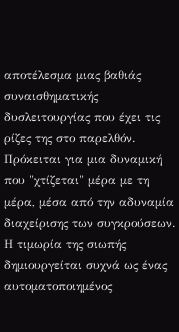αποτέλεσμα μιας βαθιάς συναισθηματικής δυσλειτουργίας που έχει τις ρίζες της στο παρελθόν. Πρόκειται για μια δυναμική που "χτίζεται" μέρα με τη μέρα, μέσα από την αδυναμία διαχείρισης των συγκρούσεων. Η τιμωρία της σιωπής δημιουργείται συχνά ως ένας αυτοματοποιημένος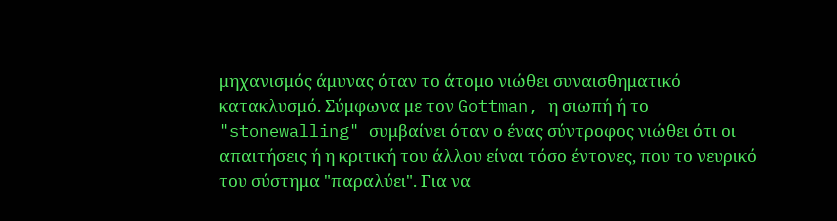μηχανισμός άμυνας όταν το άτομο νιώθει συναισθηματικό κατακλυσμό. Σύμφωνα με τον Gottman, η σιωπή ή το "stonewalling" συμβαίνει όταν ο ένας σύντροφος νιώθει ότι οι απαιτήσεις ή η κριτική του άλλου είναι τόσο έντονες, που το νευρικό του σύστημα "παραλύει". Για να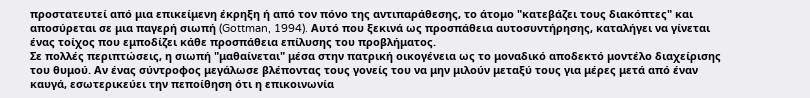προστατευτεί από μια επικείμενη έκρηξη ή από τον πόνο της αντιπαράθεσης, το άτομο "κατεβάζει τους διακόπτες" και αποσύρεται σε μια παγερή σιωπή (Gottman, 1994). Αυτό που ξεκινά ως προσπάθεια αυτοσυντήρησης, καταλήγει να γίνεται ένας τοίχος που εμποδίζει κάθε προσπάθεια επίλυσης του προβλήματος.
Σε πολλές περιπτώσεις, η σιωπή "μαθαίνεται" μέσα στην πατρική οικογένεια ως το μοναδικό αποδεκτό μοντέλο διαχείρισης του θυμού. Αν ένας σύντροφος μεγάλωσε βλέποντας τους γονείς του να μην μιλούν μεταξύ τους για μέρες μετά από έναν καυγά, εσωτερικεύει την πεποίθηση ότι η επικοινωνία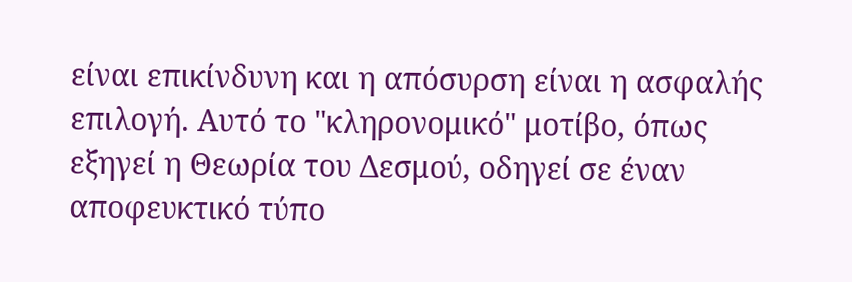είναι επικίνδυνη και η απόσυρση είναι η ασφαλής επιλογή. Αυτό το "κληρονομικό" μοτίβο, όπως εξηγεί η Θεωρία του Δεσμού, οδηγεί σε έναν αποφευκτικό τύπο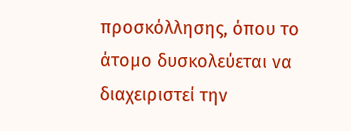προσκόλλησης, όπου το άτομο δυσκολεύεται να διαχειριστεί την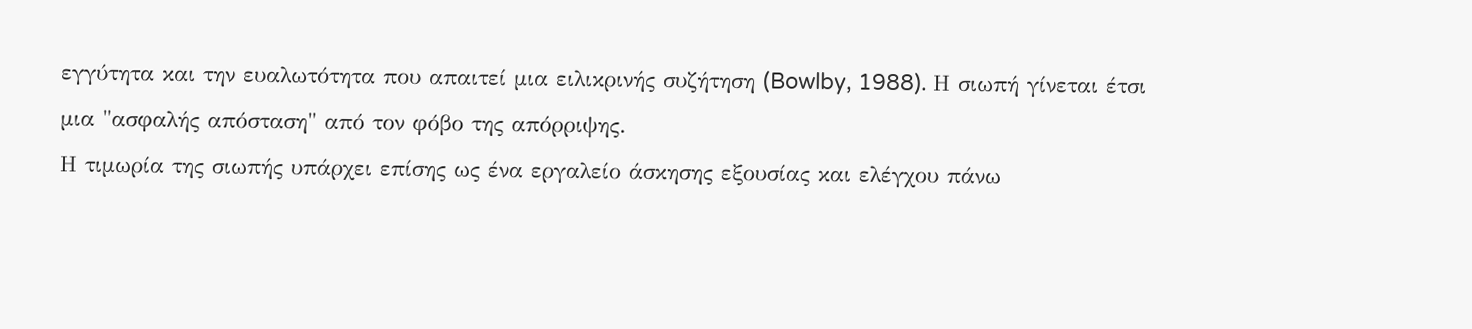εγγύτητα και την ευαλωτότητα που απαιτεί μια ειλικρινής συζήτηση (Bowlby, 1988). Η σιωπή γίνεται έτσι μια "ασφαλής απόσταση" από τον φόβο της απόρριψης.
Η τιμωρία της σιωπής υπάρχει επίσης ως ένα εργαλείο άσκησης εξουσίας και ελέγχου πάνω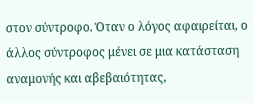στον σύντροφο. Όταν ο λόγος αφαιρείται, ο άλλος σύντροφος μένει σε μια κατάσταση αναμονής και αβεβαιότητας,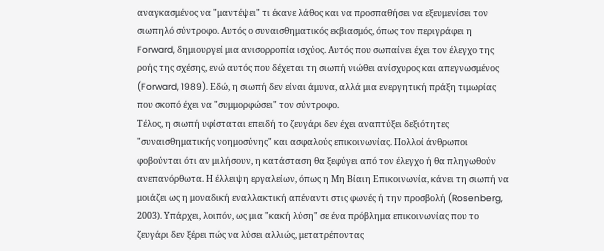αναγκασμένος να "μαντέψει" τι έκανε λάθος και να προσπαθήσει να εξευμενίσει τον σιωπηλό σύντροφο. Αυτός ο συναισθηματικός εκβιασμός, όπως τον περιγράφει η Forward, δημιουργεί μια ανισορροπία ισχύος. Αυτός που σωπαίνει έχει τον έλεγχο της ροής της σχέσης, ενώ αυτός που δέχεται τη σιωπή νιώθει ανίσχυρος και απεγνωσμένος (Forward, 1989). Εδώ, η σιωπή δεν είναι άμυνα, αλλά μια ενεργητική πράξη τιμωρίας που σκοπό έχει να "συμμορφώσει" τον σύντροφο.
Τέλος, η σιωπή υφίσταται επειδή το ζευγάρι δεν έχει αναπτύξει δεξιότητες "συναισθηματικής νοημοσύνης" και ασφαλούς επικοινωνίας. Πολλοί άνθρωποι φοβούνται ότι αν μιλήσουν, η κατάσταση θα ξεφύγει από τον έλεγχο ή θα πληγωθούν ανεπανόρθωτα. Η έλλειψη εργαλείων, όπως η Μη Βίαιη Επικοινωνία, κάνει τη σιωπή να μοιάζει ως η μοναδική εναλλακτική απέναντι στις φωνές ή την προσβολή (Rosenberg, 2003). Υπάρχει, λοιπόν, ως μια "κακή λύση" σε ένα πρόβλημα επικοινωνίας που το ζευγάρι δεν ξέρει πώς να λύσει αλλιώς, μετατρέποντας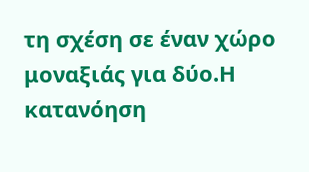τη σχέση σε έναν χώρο μοναξιάς για δύο.Η κατανόηση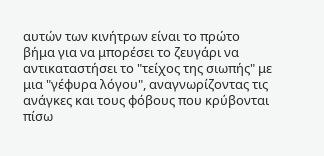αυτών των κινήτρων είναι το πρώτο βήμα για να μπορέσει το ζευγάρι να αντικαταστήσει το "τείχος της σιωπής" με μια "γέφυρα λόγου", αναγνωρίζοντας τις ανάγκες και τους φόβους που κρύβονται πίσω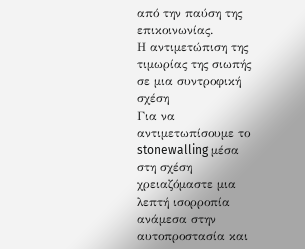από την παύση της επικοινωνίας.
Η αντιμετώπιση της τιμωρίας της σιωπής σε μια συντροφική σχέση
Για να αντιμετωπίσουμε το stonewalling μέσα στη σχέση χρειαζόμαστε μια λεπτή ισορροπία ανάμεσα στην αυτοπροστασία και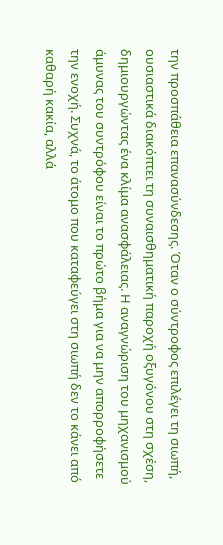την προσπάθεια επανασύνδεσης. Όταν ο σύντροφος επιλέγει τη σιωπή, ουσιαστικά διακόπτει τη συναισθηματική παροχή οξυγόνου στη σχέση, δημιουργώντας ένα κλίμα ανασφάλειας. Η αναγνώριση του μηχανισμού άμυνας του συντρόφου είναι το πρώτο βήμα για να μην απορροφήσετε την ενοχή. Συχνά, το άτομο που καταφεύγει στη σιωπή δεν το κάνει από καθαρή κακία, αλλά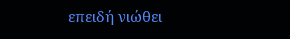επειδή νιώθει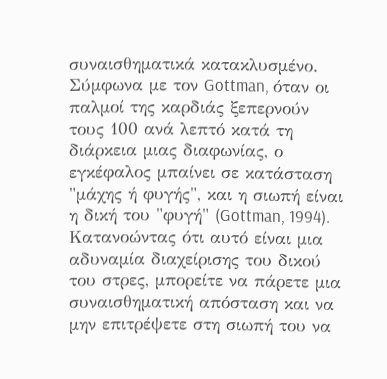συναισθηματικά κατακλυσμένο. Σύμφωνα με τον Gottman, όταν οι παλμοί της καρδιάς ξεπερνούν τους 100 ανά λεπτό κατά τη διάρκεια μιας διαφωνίας, ο εγκέφαλος μπαίνει σε κατάσταση "μάχης ή φυγής", και η σιωπή είναι η δική του "φυγή" (Gottman, 1994). Κατανοώντας ότι αυτό είναι μια αδυναμία διαχείρισης του δικού του στρες, μπορείτε να πάρετε μια συναισθηματική απόσταση και να μην επιτρέψετε στη σιωπή του να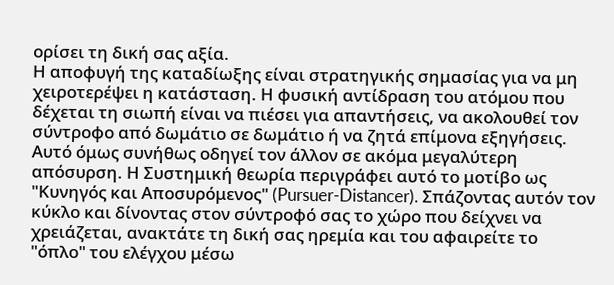ορίσει τη δική σας αξία.
Η αποφυγή της καταδίωξης είναι στρατηγικής σημασίας για να μη χειροτερέψει η κατάσταση. Η φυσική αντίδραση του ατόμου που δέχεται τη σιωπή είναι να πιέσει για απαντήσεις, να ακολουθεί τον σύντροφο από δωμάτιο σε δωμάτιο ή να ζητά επίμονα εξηγήσεις. Αυτό όμως συνήθως οδηγεί τον άλλον σε ακόμα μεγαλύτερη απόσυρση. Η Συστημική θεωρία περιγράφει αυτό το μοτίβο ως "Κυνηγός και Αποσυρόμενος" (Pursuer-Distancer). Σπάζοντας αυτόν τον κύκλο και δίνοντας στον σύντροφό σας το χώρο που δείχνει να χρειάζεται, ανακτάτε τη δική σας ηρεμία και του αφαιρείτε το "όπλο" του ελέγχου μέσω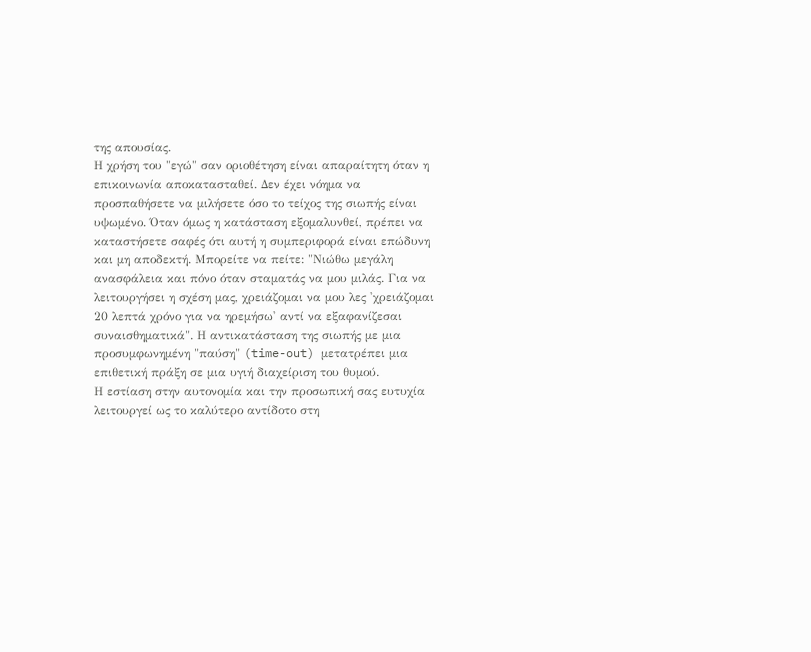της απουσίας.
Η χρήση του "εγώ" σαν οριοθέτηση είναι απαραίτητη όταν η επικοινωνία αποκατασταθεί. Δεν έχει νόημα να προσπαθήσετε να μιλήσετε όσο το τείχος της σιωπής είναι υψωμένο. Όταν όμως η κατάσταση εξομαλυνθεί, πρέπει να καταστήσετε σαφές ότι αυτή η συμπεριφορά είναι επώδυνη και μη αποδεκτή. Μπορείτε να πείτε: "Νιώθω μεγάλη ανασφάλεια και πόνο όταν σταματάς να μου μιλάς. Για να λειτουργήσει η σχέση μας, χρειάζομαι να μου λες 'χρειάζομαι 20 λεπτά χρόνο για να ηρεμήσω' αντί να εξαφανίζεσαι συναισθηματικά". Η αντικατάσταση της σιωπής με μια προσυμφωνημένη "παύση" (time-out) μετατρέπει μια επιθετική πράξη σε μια υγιή διαχείριση του θυμού.
Η εστίαση στην αυτονομία και την προσωπική σας ευτυχία λειτουργεί ως το καλύτερο αντίδοτο στη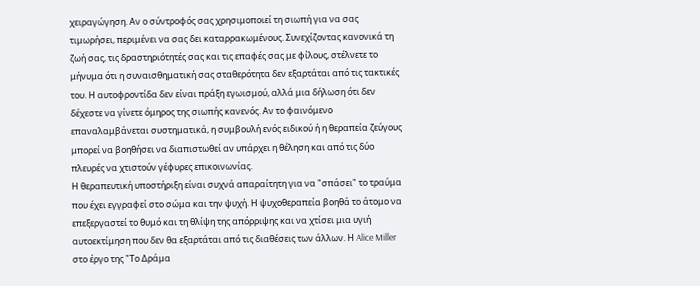χειραγώγηση. Αν ο σύντροφός σας χρησιμοποιεί τη σιωπή για να σας τιμωρήσει, περιμένει να σας δει καταρρακωμένους. Συνεχίζοντας κανονικά τη ζωή σας, τις δραστηριότητές σας και τις επαφές σας με φίλους, στέλνετε το μήνυμα ότι η συναισθηματική σας σταθερότητα δεν εξαρτάται από τις τακτικές του. Η αυτοφροντίδα δεν είναι πράξη εγωισμού, αλλά μια δήλωση ότι δεν δέχεστε να γίνετε όμηρος της σιωπής κανενός. Αν το φαινόμενο επαναλαμβάνεται συστηματικά, η συμβουλή ενός ειδικού ή η θεραπεία ζεύγους μπορεί να βοηθήσει να διαπιστωθεί αν υπάρχει η θέληση και από τις δύο πλευρές να χτιστούν γέφυρες επικοινωνίας.
Η θεραπευτική υποστήριξη είναι συχνά απαραίτητη για να "σπάσει" το τραύμα που έχει εγγραφεί στο σώμα και την ψυχή. Η ψυχοθεραπεία βοηθά το άτομο να επεξεργαστεί το θυμό και τη θλίψη της απόρριψης και να χτίσει μια υγιή αυτοεκτίμηση που δεν θα εξαρτάται από τις διαθέσεις των άλλων. Η Alice Miller στο έργο της "Το Δράμα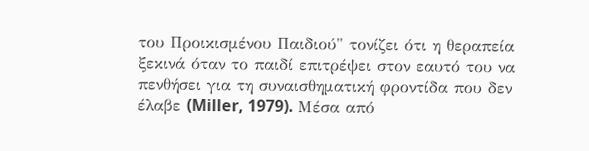του Προικισμένου Παιδιού" τονίζει ότι η θεραπεία ξεκινά όταν το παιδί επιτρέψει στον εαυτό του να πενθήσει για τη συναισθηματική φροντίδα που δεν έλαβε (Miller, 1979). Μέσα από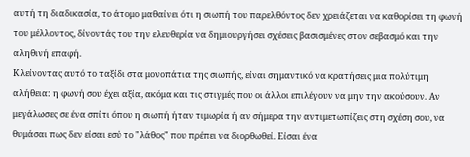αυτή τη διαδικασία, το άτομο μαθαίνει ότι η σιωπή του παρελθόντος δεν χρειάζεται να καθορίσει τη φωνή του μέλλοντος, δίνοντάς του την ελευθερία να δημιουργήσει σχέσεις βασισμένες στον σεβασμό και την αληθινή επαφή.
Κλείνοντας αυτό το ταξίδι στα μονοπάτια της σιωπής, είναι σημαντικό να κρατήσεις μια πολύτιμη αλήθεια: η φωνή σου έχει αξία, ακόμα και τις στιγμές που οι άλλοι επιλέγουν να μην την ακούσουν. Αν μεγάλωσες σε ένα σπίτι όπου η σιωπή ήταν τιμωρία ή αν σήμερα την αντιμετωπίζεις στη σχέση σου, να θυμάσαι πως δεν είσαι εσύ το "λάθος" που πρέπει να διορθωθεί. Είσαι ένα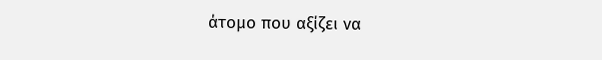άτομο που αξίζει να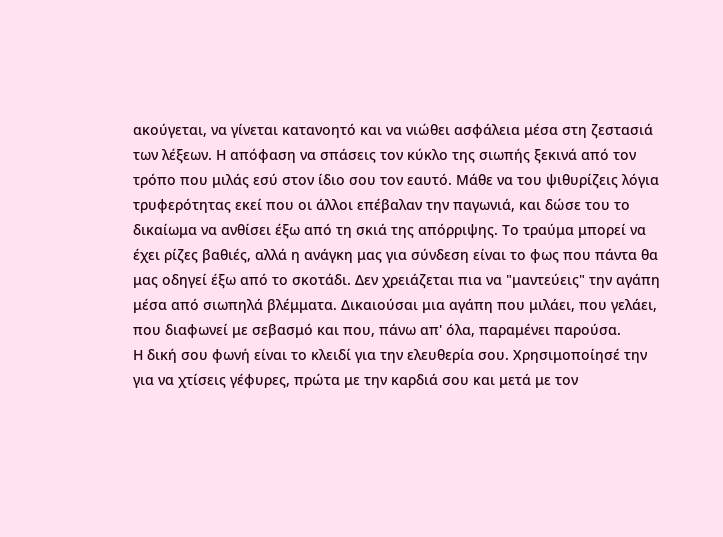ακούγεται, να γίνεται κατανοητό και να νιώθει ασφάλεια μέσα στη ζεστασιά των λέξεων. Η απόφαση να σπάσεις τον κύκλο της σιωπής ξεκινά από τον τρόπο που μιλάς εσύ στον ίδιο σου τον εαυτό. Μάθε να του ψιθυρίζεις λόγια τρυφερότητας εκεί που οι άλλοι επέβαλαν την παγωνιά, και δώσε του το δικαίωμα να ανθίσει έξω από τη σκιά της απόρριψης. Το τραύμα μπορεί να έχει ρίζες βαθιές, αλλά η ανάγκη μας για σύνδεση είναι το φως που πάντα θα μας οδηγεί έξω από το σκοτάδι. Δεν χρειάζεται πια να "μαντεύεις" την αγάπη μέσα από σιωπηλά βλέμματα. Δικαιούσαι μια αγάπη που μιλάει, που γελάει, που διαφωνεί με σεβασμό και που, πάνω απ' όλα, παραμένει παρούσα.
Η δική σου φωνή είναι το κλειδί για την ελευθερία σου. Χρησιμοποίησέ την για να χτίσεις γέφυρες, πρώτα με την καρδιά σου και μετά με τον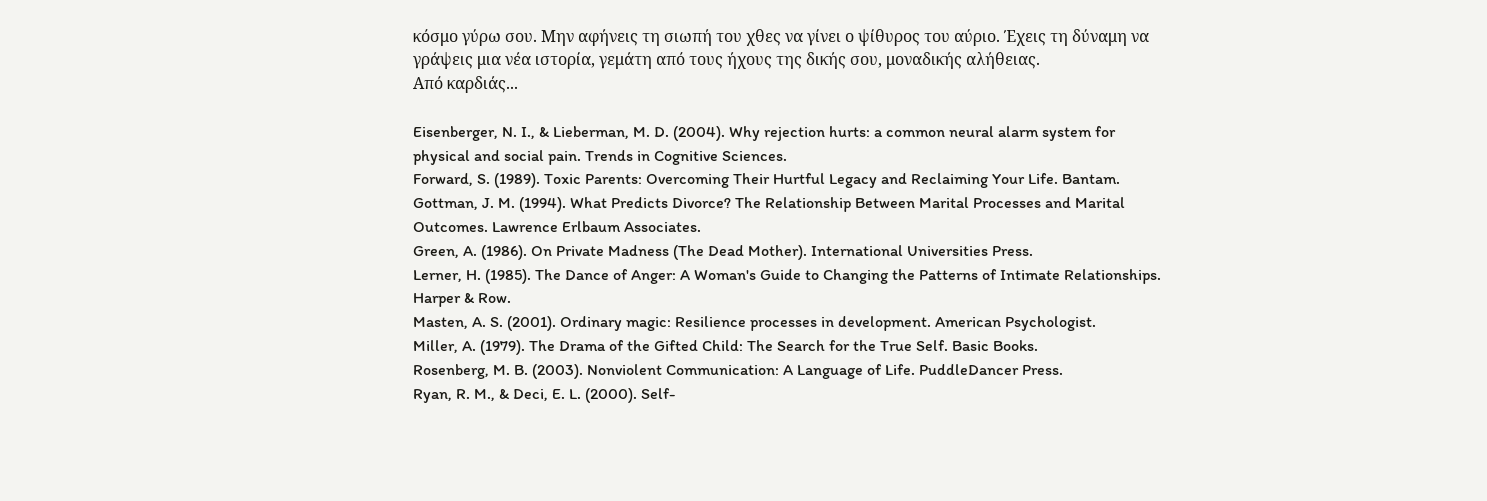κόσμο γύρω σου. Μην αφήνεις τη σιωπή του χθες να γίνει ο ψίθυρος του αύριο. Έχεις τη δύναμη να γράψεις μια νέα ιστορία, γεμάτη από τους ήχους της δικής σου, μοναδικής αλήθειας.
Από καρδιάς...

Eisenberger, N. I., & Lieberman, M. D. (2004). Why rejection hurts: a common neural alarm system for physical and social pain. Trends in Cognitive Sciences.
Forward, S. (1989). Toxic Parents: Overcoming Their Hurtful Legacy and Reclaiming Your Life. Bantam.
Gottman, J. M. (1994). What Predicts Divorce? The Relationship Between Marital Processes and Marital Outcomes. Lawrence Erlbaum Associates.
Green, A. (1986). On Private Madness (The Dead Mother). International Universities Press.
Lerner, H. (1985). The Dance of Anger: A Woman's Guide to Changing the Patterns of Intimate Relationships. Harper & Row.
Masten, A. S. (2001). Ordinary magic: Resilience processes in development. American Psychologist.
Miller, A. (1979). The Drama of the Gifted Child: The Search for the True Self. Basic Books.
Rosenberg, M. B. (2003). Nonviolent Communication: A Language of Life. PuddleDancer Press.
Ryan, R. M., & Deci, E. L. (2000). Self-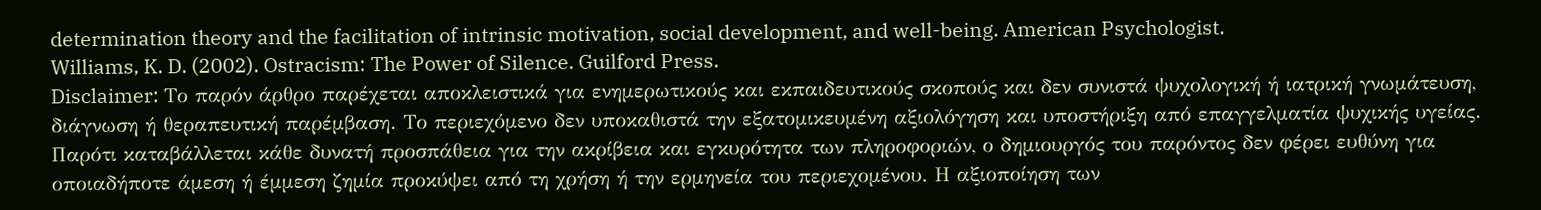determination theory and the facilitation of intrinsic motivation, social development, and well-being. American Psychologist.
Williams, K. D. (2002). Ostracism: The Power of Silence. Guilford Press.
Disclaimer: Το παρόν άρθρο παρέχεται αποκλειστικά για ενημερωτικούς και εκπαιδευτικούς σκοπούς και δεν συνιστά ψυχολογική ή ιατρική γνωμάτευση, διάγνωση ή θεραπευτική παρέμβαση. Το περιεχόμενο δεν υποκαθιστά την εξατομικευμένη αξιολόγηση και υποστήριξη από επαγγελματία ψυχικής υγείας. Παρότι καταβάλλεται κάθε δυνατή προσπάθεια για την ακρίβεια και εγκυρότητα των πληροφοριών, ο δημιουργός του παρόντος δεν φέρει ευθύνη για οποιαδήποτε άμεση ή έμμεση ζημία προκύψει από τη χρήση ή την ερμηνεία του περιεχομένου. Η αξιοποίηση των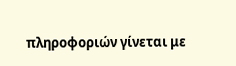πληροφοριών γίνεται με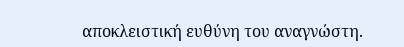αποκλειστική ευθύνη του αναγνώστη.